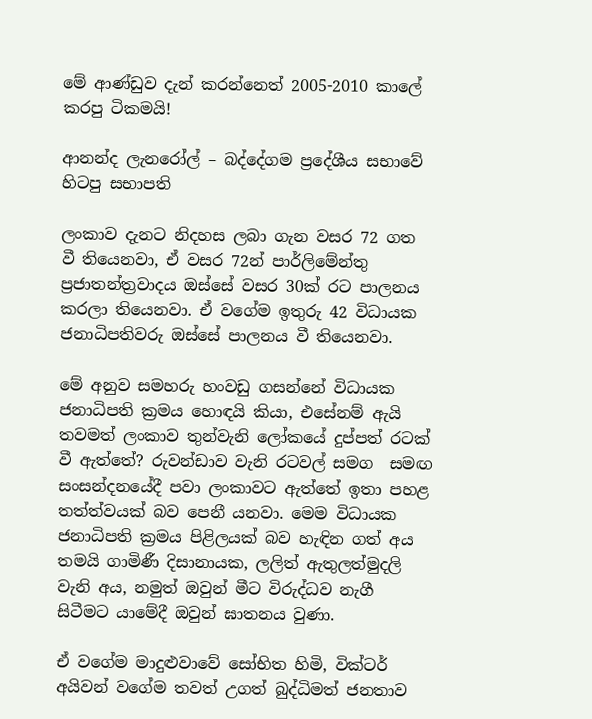මේ ආණ්ඩුව දැන් කරන්නෙත් 2005-2010 කාලේ කරපු ටිකමයි!

ආනන්ද ලැනරෝල් – බද්දේගම ප්‍රදේශීය සභාවේ හිටපු සභාපති

ලංකාව දැනට නිදහස ලබා ගැන වසර 72 ගත වී තියෙනවා, ඒ වසර 72න් පාර්ලිමේන්තු ප්‍රජාතන්ත්‍රවාදය ඔස්සේ වසර 30ක් රට පාලනය කරලා තියෙනවා. ඒ වගේම ඉතුරු 42 විධායක ජනාධිපතිවරු ඔස්සේ පාලනය වී තියෙනවා.

මේ අනුව සමහරු හංවඩු ගසන්නේ විධායක ජනාධිපති ක්‍රමය හොඳයි කියා, එසේනම් ඇයි තවමත් ලංකාව තුන්වැනි ලෝකයේ දුප්පත් රටක් වී ඇත්තේ? රුවන්ඩාව වැනි රටවල් සමග  සමඟ සංසන්දනයේදී පවා ලංකාවට ඇත්තේ ඉතා පහළ තත්ත්වයක් බව පෙනී යනවා. මෙම විධායක ජනාධිපති ක්‍රමය පිළිලයක් බව හැඳින ගත් අය තමයි ගාමිණී දිසානායක, ලලිත් ඇතුලත්මුදලි වැනි අය, නමුත් ඔවුන් මීට විරුද්ධව නැගී සිටීමට යාමේදී ඔවුන් ඝාතනය වුණා.

ඒ වගේම මාදුළුවාවේ සෝභිත හිමි, වික්ටර් අයිවන් වගේම තවත් උගත් බුද්ධිමත් ජනතාව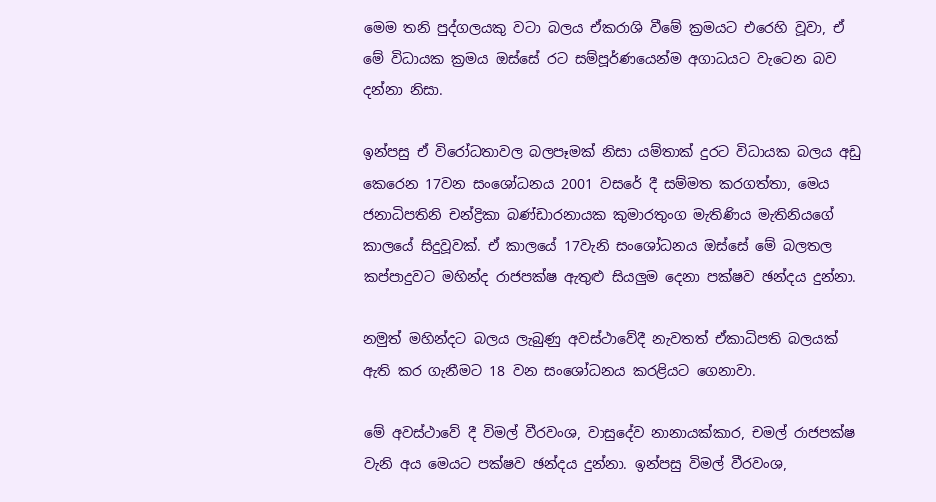මෙම තනි පුද්ගලයකු වටා බලය ඒකරාශි වීමේ ක්‍රමයට එරෙහි වූවා, ඒ මේ විධායක ක්‍රමය ඔස්සේ රට සම්පූර්ණයෙන්ම අගාධයට වැටෙන බව දන්නා නිසා.

ඉන්පසු ඒ විරෝධතාවල බලපෑමක් නිසා යම්තාක් දුරට විධායක බලය අඩු කෙරෙන 17වන සංශෝධනය 2001 වසරේ දී සම්මත කරගත්තා, මෙය ජනාධිපතිනි චන්ද්‍රිකා බණ්ඩාරනායක කුමාරතුංග මැතිණිය මැතිනියගේ කාලයේ සිදුවූවක්. ඒ කාලයේ 17වැනි සංශෝධනය ඔස්සේ මේ බලතල කප්පාදුවට මහින්ද රාජපක්ෂ ඇතුළු සියලුම දෙනා පක්ෂව ඡන්දය දුන්නා.

නමුත් මහින්දට බලය ලැබුණු අවස්ථාවේදී නැවතත් ඒකාධිපති බලයක් ඇති කර ගැනීමට 18 වන සංශෝධනය කරළියට ගෙනාවා.

මේ අවස්ථාවේ දී විමල් වීරවංශ, වාසුදේව නානායක්කාර, චමල් රාජපක්ෂ වැනි අය මෙයට පක්ෂව ඡන්දය දුන්නා. ඉන්පසු විමල් වීරවංශ,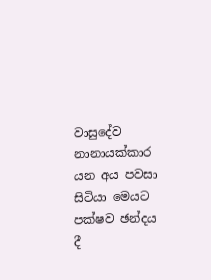වාසුදේව නානායක්කාර යන අය පවසා සිටියා මෙයට පක්ෂව ඡන්දය දී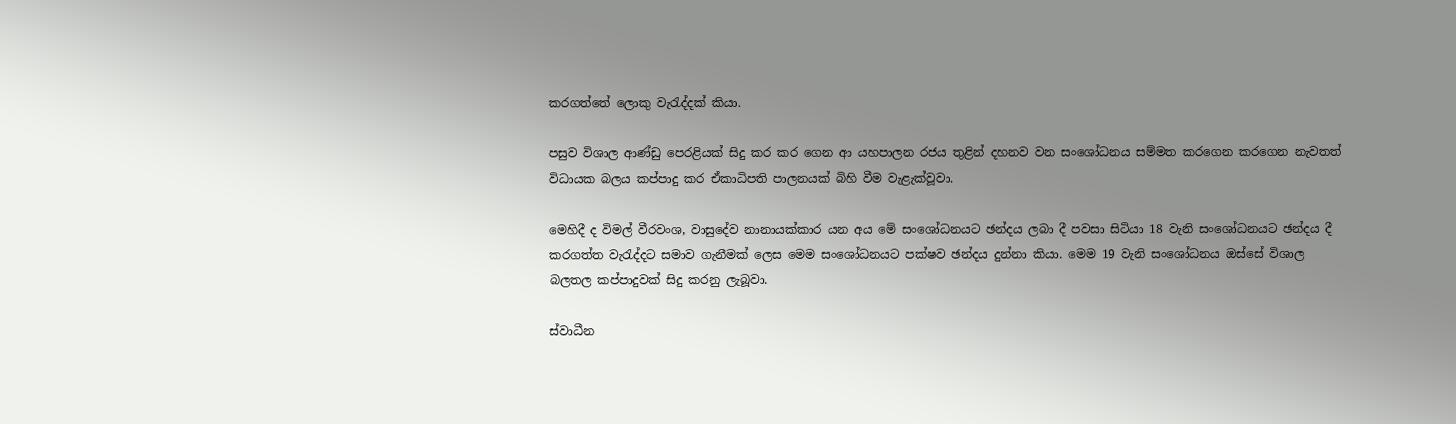කරගත්තේ ලොකු වැරැද්දක් කියා.

පසුව විශාල ආණ්ඩු පෙරළියක් සිදු කර කර ගෙන ආ යහපාලන රජය තුළින් දහනව වන සංශෝධනය සම්මත කරගෙන කරගෙන නැවතත් විධායක බලය කප්පාදු කර ඒකාධිපති පාලනයක් බිහි වීම වැළැක්වූවා.

මෙහිදී ද විමල් වීරවංශ, වාසුදේව නානායක්කාර යන අය මේ සංශෝධනයට ඡන්දය ලබා දී පවසා සිටියා 18 වැනි සංශෝධනයට ඡන්දය දී කරගත්ත වැරැද්දට සමාව ගැනීමක් ලෙස මෙම සංශෝධනයට පක්ෂව ඡන්දය දුන්නා කියා. මෙම 19 වැනි සංශෝධනය ඔස්සේ විශාල බලතල කප්පාදුවක් සිදු කරනු ලැබූවා.

ස්වාධීන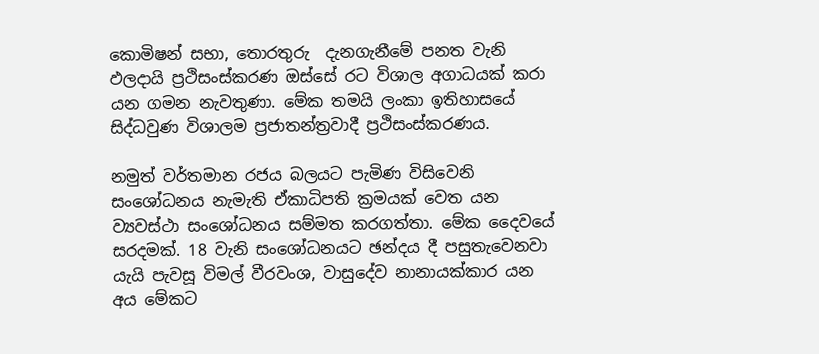කොමිෂන් සභා, තොරතුරු  දැනගැනීමේ පනත වැනි ඵලදායි ප්‍රථිසංස්කරණ ඔස්සේ රට විශාල අගාධයක් කරා යන ගමන නැවතුණා. මේක තමයි ලංකා ඉතිහාසයේ සිද්ධවුණ විශාලම ප්‍රජාතන්ත්‍රවාදී ප්‍රථිසංස්කරණය.

නමුත් වර්තමාන රජය බලයට පැමිණ විසිවෙනි සංශෝධනය නැමැති ඒකාධිපති ක්‍රමයක් වෙත යන ව්‍යවස්ථා සංශෝධනය සම්මත කරගත්තා. මේක දෛවයේ සරදමක්. 18 වැනි සංශෝධනයට ඡන්දය දී පසුතැවෙනවා යැයි පැවසූ විමල් වීරවංශ, වාසුදේව නානායක්කාර යන අය මේකට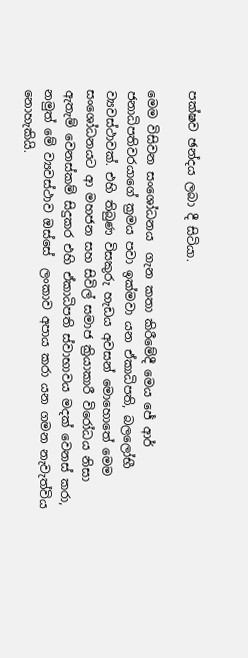පක්ෂව ඡන්දය ලබා දී සිටියා.

මෙම විසිවන සංශෝධනය  ගැන කතා කිරීමේදී මෙය ජේ ආර් ජනාධිපතිවරයාගේ ක්‍රමය පවා ඉක්මවා යන ඒකාධිපති, බලලෝභී ව්‍යවස්ථාවක්. එහි තිබුණ විසකුරු හැඩය අවසන් මොහොතේ මෙම සංශෝධනයට ආ මහජන සහ සිවිල් සමාජ ක්‍රියාකාරී විරෝධය නිසා ඇතැම් වෙනස්කම් සිදුකර එහි ඒකාධිපති ස්වාභාවය මදක් වෙනස් කරා, නමුත් මේ ව්‍යවස්ථාව ඔස්සේ  ලංකාව අපාය කරා යන ගමන නැවැත්විය නොහැකියි.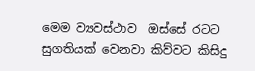මෙම ව්‍යවස්ථාව  ඔස්සේ රටට සුගතියක් වෙනවා කිව්වට කිසිදු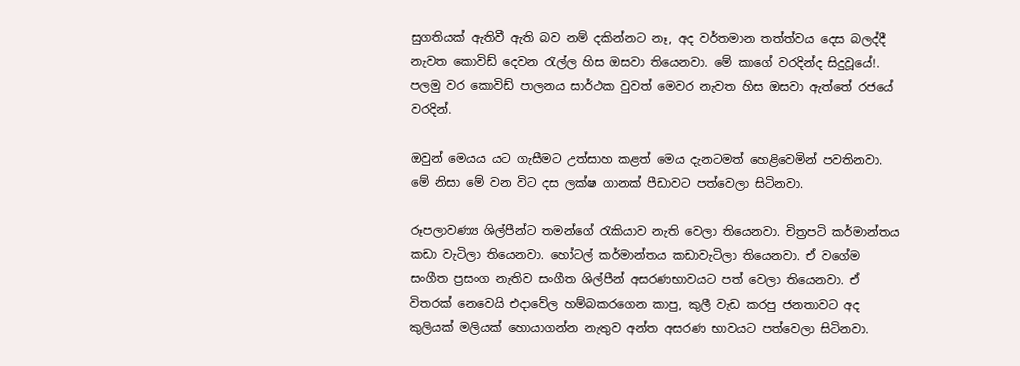සුගතියක් ඇතිවී ඇති බව නම් දකින්නට නෑ, අද වර්තමාන තත්ත්වය දෙස බලද්දී නැවත කොවිඩ් දෙවන රැල්ල හිස ඔසවා තියෙනවා. මේ කාගේ වරදින්ද සිදුවූයේ!. පලමු වර කොවිඩ් පාලනය සාර්ථක වුවත් මෙවර නැවත හිස ඔසවා ඇත්තේ රජයේ වරදින්.

ඔවුන් මෙයය යට ගැසීමට උත්සාහ කළත් මෙය දැනටමත් හෙළිවෙමින් පවතිනවා. මේ නිසා මේ වන විට දස ලක්ෂ ගානක් පීඩාවට පත්වෙලා සිටිනවා.

රූපලාවණ්‍ය ශිල්පීන්ට තමන්ගේ රැකියාව නැති වෙලා තියෙනවා. චිත්‍රපටි කර්මාන්තය කඩා වැටිලා තියෙනවා. හෝටල් කර්මාන්තය කඩාවැටිලා තියෙනවා. ඒ වගේම සංගීත ප්‍රසංග නැතිව සංගීත ශිල්පීන් අසරණභාවයට පත් වෙලා තියෙනවා. ඒ විතරක් නෙවෙයි එදාවේල හම්බකරගෙන කාපු, කුලී වැඩ කරපු ජනතාවට අද කුලියක් මලියක් හොයාගන්න නැතුව අන්ත අසරණ භාවයට පත්වෙලා සිටිනවා.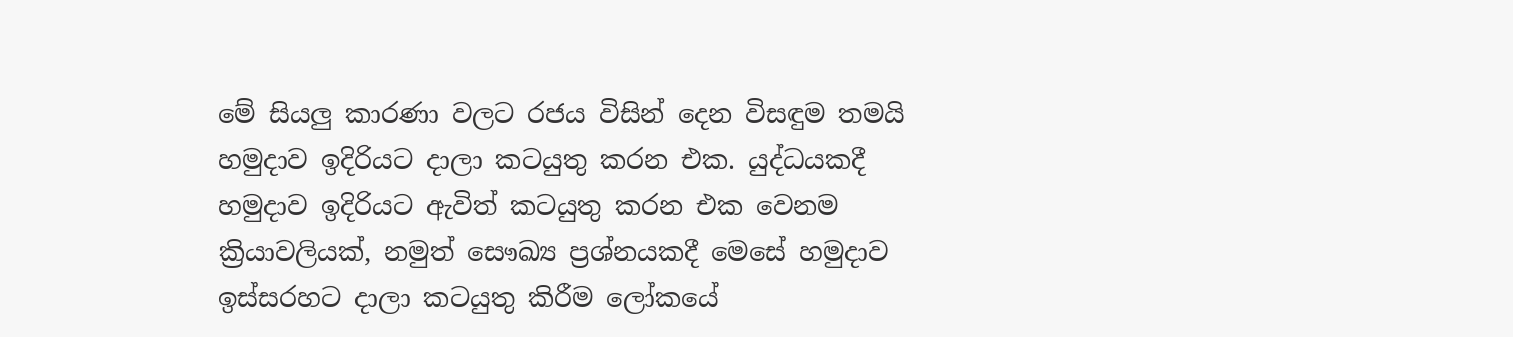මේ සියලු කාරණා වලට රජය විසින් දෙන විසඳුම තමයි හමුදාව ඉදිරියට දාලා කටයුතු කරන එක. යුද්ධයකදී හමුදාව ඉදිරියට ඇවිත් කටයුතු කරන එක වෙනම ක්‍රියාවලියක්, නමුත් සෞඛ්‍ය ප්‍රශ්නයකදී මෙසේ හමුදාව ඉස්සරහට දාලා කටයුතු කිරීම ලෝකයේ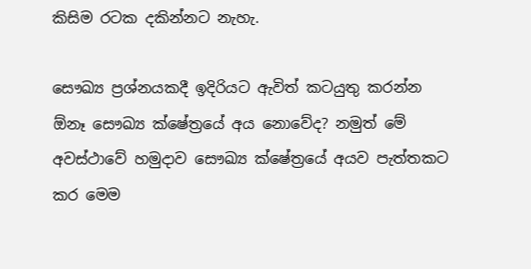කිසිම රටක දකින්නට නැහැ.

සෞඛ්‍ය ප්‍රශ්නයකදී ඉදිරියට ඇවිත් කටයුතු කරන්න ඕනෑ සෞඛ්‍ය ක්ෂේත්‍රයේ අය නොවේද? නමුත් මේ අවස්ථාවේ හමුදාව සෞඛ්‍ය ක්ෂේත්‍රයේ අයව පැත්තකට කර මෙම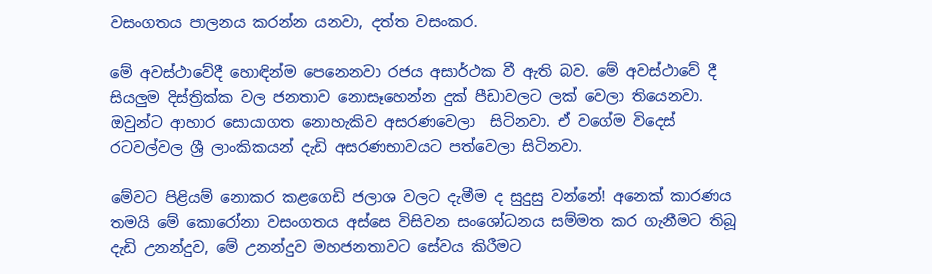වසංගතය පාලනය කරන්න යනවා, දත්ත වසංකර.

මේ අවස්ථාවේදී හොඳින්ම පෙනෙනවා රජය අසාර්ථක වී ඇති බව. මේ අවස්ථාවේ දී සියලුම දිස්ත්‍රික්ක වල ජනතාව නොසෑහෙන්න දුක් පීඩාවලට ලක් වෙලා තියෙනවා. ඔවුන්ට ආහාර සොයාගත නොහැකිව අසරණවෙලා  සිටිනවා. ඒ වගේම විදෙස් රටවල්වල ශ්‍රී ලාංකිකයන් දැඩි අසරණභාවයට පත්වෙලා සිටිනවා.

මේවට පිළියම් නොකර කළගෙඩි ජලාශ වලට දැමීම ද සුදුසු වන්නේ! අනෙක් කාරණය තමයි මේ කොරෝනා වසංගතය අස්සෙ විසිවන සංශෝධනය සම්මත කර ගැනීමට තිබූ දැඩි උනන්දුව, මේ උනන්දුව මහජනතාවට සේවය කිරීමට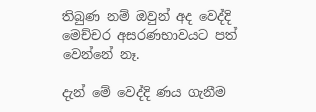තිබුණ නම් ඔවුන් අද වෙද්දි මෙච්චර අසරණභාවයට පත් වෙන්නේ නෑ.

දැන් මේ වෙද්දි ණය ගැනීම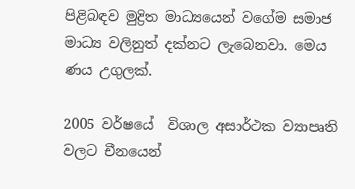පිළිබඳව මුද්‍රිත මාධ්‍යයෙන් වගේම සමාජ මාධ්‍ය වලිනුත් දක්නට ලැබෙනවා. මෙය ණය උගුලක්.

2005 වර්ෂයේ  විශාල අසාර්ථක ව්‍යාපෘති වලට චීනයෙන්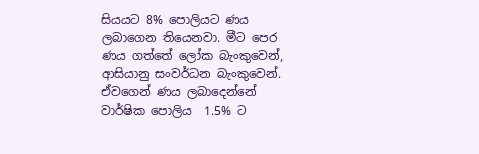සියයට 8% පොලියට ණය ලබාගෙන තියෙනවා. මීට පෙර ණය ගත්තේ ලෝක බැංකුවෙන්, ආසියානු සංවර්ධන බැංකුවෙන්. ඒවගෙන් ණය ලබාදෙන්නේ වාර්ෂික පොලිය  1.5% ට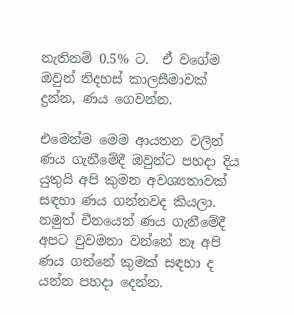නැතිනම් 0.5% ට.  ඒ වගේම ඔවුන් නිදහස් කාලසීමාවක් දුන්න, ණය ගෙවන්න.

එමෙන්ම මෙම ආයතන වලින් ණය ගැනීමේදී ඔවුන්ට පහදා දිය යුතුයි අපි කුමන අවශ්‍යතාවක් සඳහා ණය ගන්නවද කියලා. නමුත් චීනයෙන් ණය ගැනීමේදී අපට වුවමනා වන්නේ නෑ අපි ණය ගන්නේ කුමක් සඳහා ද යන්න පහදා දෙන්න.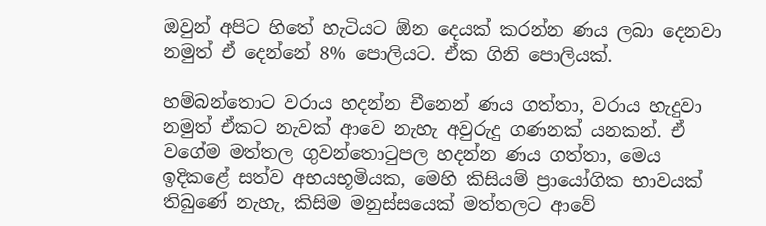ඔවුන් අපිට හිතේ හැටියට ඕන දෙයක් කරන්න ණය ලබා දෙනවා නමුත් ඒ දෙන්නේ 8% පොලියට. ඒක ගිනි පොලියක්.

හම්බන්තොට වරාය හදන්න චීනෙන් ණය ගත්තා, වරාය හැදුවා නමුත් ඒකට නැවක් ආවෙ නැහැ අවුරුදු ගණනක් යනකන්. ඒ වගේම මත්තල ගුවන්තොටුපල හදන්න ණය ගත්තා, මෙය ඉදිකළේ සත්ව අභයභූමියක, මෙහි කිසියම් ප්‍රායෝගික භාවයක් තිබුණේ නැහැ, කිසිම මනුස්සයෙක් මත්තලට ආවේ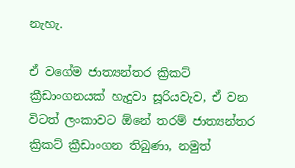නැහැ.

ඒ වගේම ජාත්‍යන්තර ක්‍රිකට් ක්‍රීඩාංගනයක් හැදුවා සූරියවැව, ඒ වන විටත් ලංකාවට ඕනේ තරම් ජාත්‍යන්තර ක්‍රිකට් ක්‍රීඩාංගන තිබුණා, නමුත්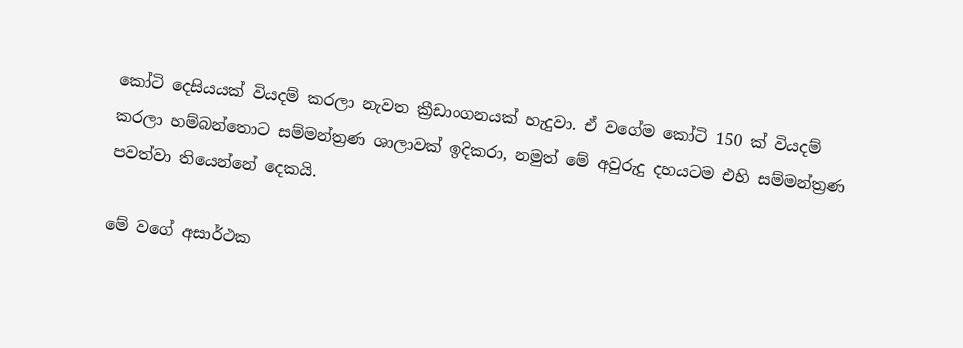කෝටි දෙසියයක් වියදම් කරලා නැවත ක්‍රීඩාංගනයක් හැදුවා. ඒ වගේම කෝටි 150 ක් වියදම් කරලා හම්බන්තොට සම්මන්ත්‍රණ ශාලාවක් ඉදිකරා, නමුත් මේ අවුරුදු දහයටම එහි සම්මන්ත්‍රණ පවත්වා තියෙන්නේ දෙකයි.

මේ වගේ අසාර්ථක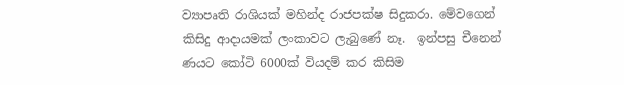ව්‍යාපෘති රාශියක් මහින්ද රාජපක්ෂ සිදුකරා. මේවගෙන් කිසිදු ආදායමක් ලංකාවට ලැබුණේ නෑ.  ඉන්පසු චීනෙන් ණයට කෝටි 6000ක් වියදම් කර කිසිම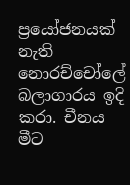ප්‍රයෝජනයක් නැති නොරච්චෝලේ බලාගාරය ඉදි කරා. චීනය මීට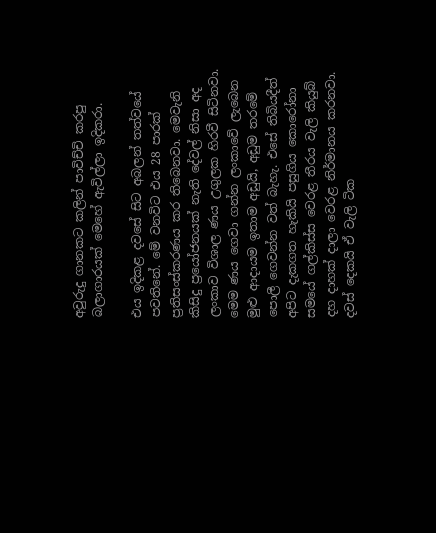අවුරුදු ගානකට කලින් පාවිච්චි කරපු බලාගාරයක් මෙහේ ඇවිල්ලා ඉදිකරා.

එය ඉදිකළ දවසේ සිට අබලන් තත්වයේ පවතිනේ. මේ වනවිට එය 28 පාරක් ප්‍රතිසංස්කරණය කර තිබෙනවා. මෙවැනි කිසිදු ප්‍රයෝජනයක් නැති දේවල් නිසා අද ලංකාව විශාල ණය උගුලක හිරවී සිටිනවා. මෙම ණය ගෙවා ගන්න ලංකාවේ ලැබෙන මුළු ආදායම ඉතාම අඩුයි, අඩුම තරමේ පොලී ගෙවන්න වත් බැහැ. එසේ තිබියදීත් අපිට දැකගත හැකියි පසුගිය කොරෝනා සමයේ ගල්කිස්ස වෙරළ තීරය වැලි කියුබ් දහ දාහක් දාලා වෙරළ නිර්මානය කරනවා. දවස් දෙකයි ඒ වැලි ටික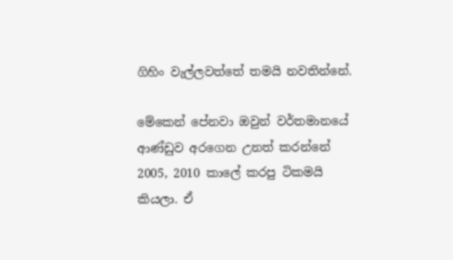ගිහිං වැල්ලවත්තේ තමයි නවතින්නේ.

මේකෙන් පේනවා ඔවුන් වර්තමානයේ ආණ්ඩුව අරගෙන උනත් කරන්නේ 2005, 2010 කාලේ කරපු ටිකමයි කියලා. ඒ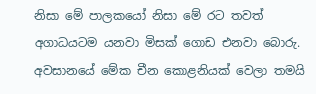නිසා මේ පාලකයෝ නිසා මේ රට තවත් අගාධයටම යනවා මිසක් ගොඩ එනවා බොරු. අවසානයේ මේක චීන කොළනියක් වෙලා තමයි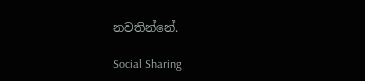නවතින්නේ.

Social Sharing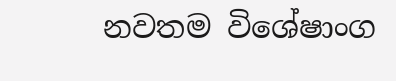නවතම විශේෂාංග